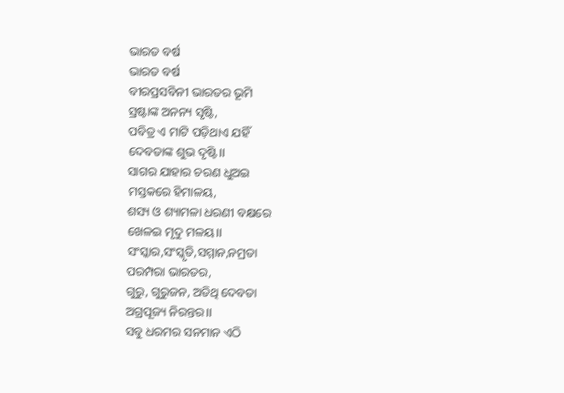ଭାରତ ବର୍ଷ
ଭାରତ ବର୍ଷ
ବୀରପ୍ରସବିନୀ ଭାରତର ଭୂମି
ସ୍ରଷ୍ଟାଙ୍କ ଅନନ୍ୟ ସୃଷ୍ଟି,
ପବିତ୍ର ଏ ମାଟି ପଡ଼ିଥାଏ ଯହିଁ
ଦେବତାଙ୍କ ଶୁଭ ଦୃଷ୍ଟି।।
ସାଗର ଯାହାର ଚରଣ ଧୁଅଇ
ମସ୍ତକରେ ହିମାଳୟ,
ଶସ୍ୟ ଓ ଶ୍ୟାମଳା ଧରଣୀ ବକ୍ଷରେ
ଖେଳଇ ମୃଦୁ ମଳୟ।।
ସଂସ୍କାର,ସଂସ୍କୃତି,ସମ୍ମାନ,ନମ୍ରତା
ପରମ୍ପରା ଭାରତର,
ଗୁରୁ, ଗୁରୁଜନ, ଅତିଥି ଦେବତା
ଅଗ୍ରପୂଜ୍ୟ ନିରନ୍ତର।।
ସବୁ ଧରମର ସନମାନ ଏଠି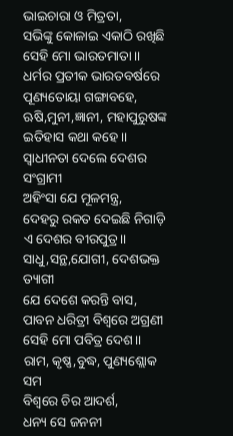ଭାଇଚାରା ଓ ମିତ୍ରତା,
ସଭିଙ୍କୁ କୋଳାଇ ଏକାଠି ରଖିଛି
ସେହି ମୋ ଭାରତମାତା।।
ଧର୍ମର ପ୍ରତୀକ ଭାରତବର୍ଷରେ
ପୂଣ୍ୟତୋୟା ଗଙ୍ଗାବହେ,
ଋଷି,ମୁନୀ,ଜ୍ଞାନୀ, ମହାପୁରୁଷଙ୍କ
ଇତିହାସ କଥା କହେ।।
ସ୍ୱାଧୀନତା ଦେଲେ ଦେଶର ସଂଗ୍ରାମୀ
ଅହିଂସା ଯେ ମୂଳମନ୍ତ୍ର,
ଦେହରୁ ରକତ ଦେଇଛି ନିଗାଡ଼ି
ଏ ଦେଶର ବୀରପୁତ୍ର।।
ସାଧୁ,ସନ୍ଥ,ଯୋଗୀ, ଦେଶଭକ୍ତ ତ୍ୟାଗୀ
ଯେ ଦେଶେ କରନ୍ତି ବାସ,
ପାବନ ଧରିତ୍ରୀ ବିଶ୍ଵରେ ଅଗ୍ରଣୀ
ସେହି ମୋ ପବିତ୍ର ଦେଶ।।
ରାମ, କୃଷ୍ଣ,ବୁଦ୍ଧ, ପୁଣ୍ୟଶ୍ଲୋକ ସମ
ବିଶ୍ଵରେ ଚିର ଆଦର୍ଶ,
ଧନ୍ୟ ସେ ଜନନୀ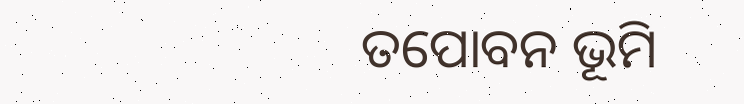ତପୋବନ ଭୂମି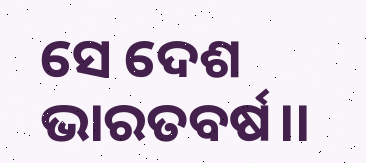ସେ ଦେଶ ଭାରତବର୍ଷ।।